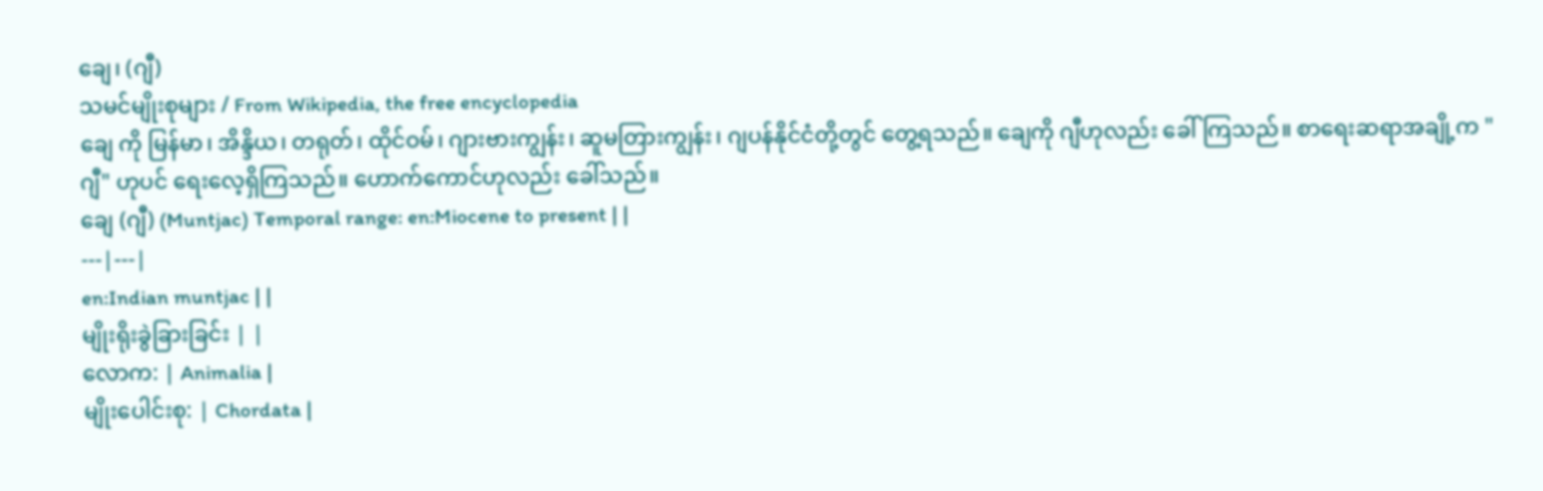ချေ၊ (ဂျီ)
သမင်မျိုးစုများ / From Wikipedia, the free encyclopedia
ချေ ကို မြန်မာ၊ အိန္ဒိယ၊ တရုတ်၊ ထိုင်ဝမ်၊ ဂျားဗားကျွန်း၊ ဆူမတြားကျွန်း၊ ဂျပန်နိုင်ငံတို့တွင် တွေ့ရသည်။ ချေကို ဂျီဟုလည်း ခေါ်ကြသည်။ စာရေးဆရာအချို့က "ဂျီ" ဟုပင် ရေးလေ့ရှိကြသည်။ ဟောက်ကောင်ဟုလည်း ခေါ်သည်။
ချေ (ဂျီ) (Muntjac) Temporal range: en:Miocene to present | |
---|---|
en:Indian muntjac | |
မျိုးရိုးခွဲခြားခြင်း | |
လောက: | Animalia |
မျိုးပေါင်းစု: | Chordata |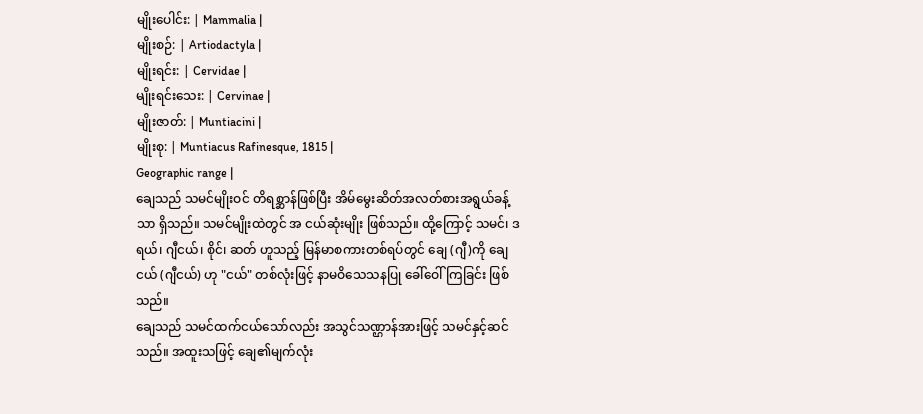မျိုးပေါင်း: | Mammalia |
မျိုးစဉ်: | Artiodactyla |
မျိုးရင်း: | Cervidae |
မျိုးရင်းသေး: | Cervinae |
မျိုးဇာတ်: | Muntiacini |
မျိုးစု: | Muntiacus Rafinesque, 1815 |
Geographic range |
ချေသည် သမင်မျိုးဝင် တိရစ္ဆာန်ဖြစ်ပြီး အိမ်မွေးဆိတ်အလတ်စားအရွယ်ခန့်သာ ရှိသည်။ သမင်မျိုးထဲတွင် အ ငယ်ဆုံးမျိုး ဖြစ်သည်။ ထို့ကြောင့် သမင်၊ ဒရယ်၊ ဂျီငယ်၊ စိုင်၊ ဆတ် ဟူသည့် မြန်မာစကားတစ်ရပ်တွင် ချေ (ဂျီ)ကို ချေငယ် (ဂျီငယ်) ဟု "ငယ်" တစ်လုံးဖြင့် နာမဝိသေသနပြု ခေါ်ဝေါ်ကြခြင်း ဖြစ်သည်။
ချေသည် သမင်ထက်ငယ်သော်လည်း အသွင်သဏ္ဌာန်အားဖြင့် သမင်နှင့်ဆင်သည်။ အထူးသဖြင့် ချေ၏မျက်လုံး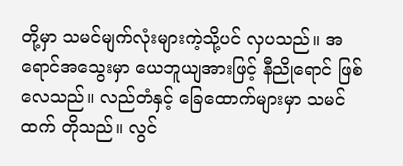တို့မှာ သမင်မျက်လုံးများကဲ့သို့ပင် လှပသည်။ အရောင်အသွေးမှာ ယေဘူယျအားဖြင့် နီညိုရောင် ဖြစ်လေသည်။ လည်တံနှင့် ခြေထောက်များမှာ သမင်ထက် တိုသည်။ လွင်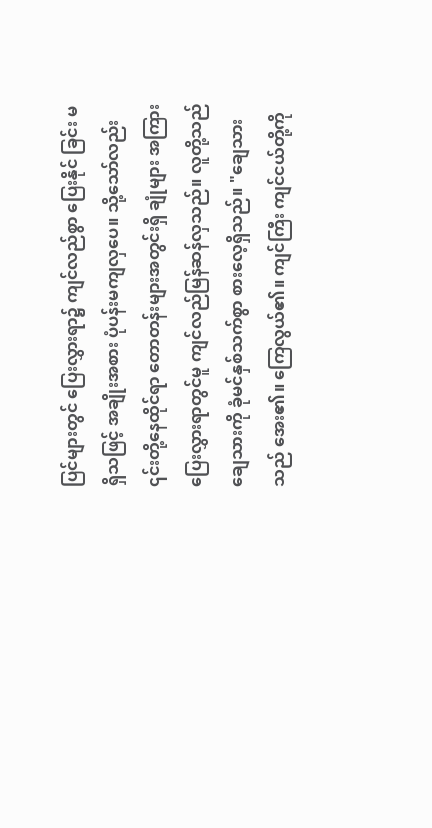ပြင်များတွင် ပြေးလွှားရာ၌ ကျင်လည်စွာ ပြေးနိုင် ခြင်း မရှိသဖြင့် အချိုးအစား ပုံပန်းမကျလှပေ။ သို့သော်လည်း ၎င်းတို့နေထိုင်ရာ တောတန်းများအတွင်းရှိ ချုံများ အကြား ပြေးလွှားရာတွင်မူ ကျင်လည်မြန်ဆန်လှသည်။ လူတို့သည် ချေသားကို ခုံမင်နှစ်သက်စွာ စားလေ့ရှိသည်။ "ချေသားသည် အေး၏။ ကြေလွယ်၏။ ကျင်ကြီး ကျင်ငယ်တို့ကို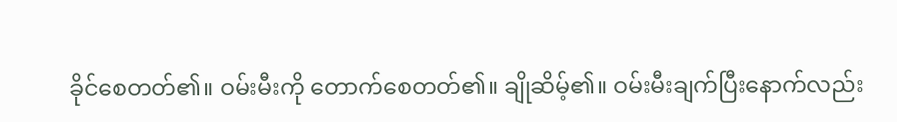ခိုင်စေတတ်၏။ ဝမ်းမီးကို တောက်စေတတ်၏။ ချိုဆိမ့်၏။ ဝမ်းမီးချက်ပြီးနောက်လည်း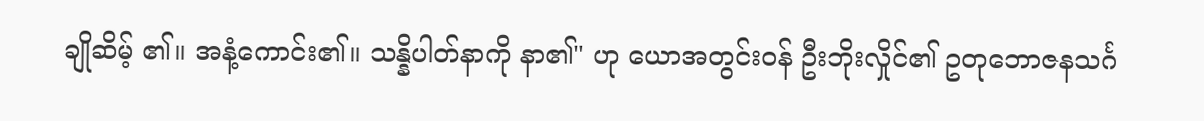ချိုဆိမ့် ၏။ အနံ့ကောင်း၏။ သန္နိပါတ်နာကို နာ၏" ဟု ယောအတွင်းဝန် ဦးဘိုးလှိုင်၏ ဥတုဘောဇနသင်္ဂ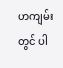ဟကျမ်းတွင် ပါ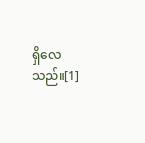ရှိလေသည်။[1]